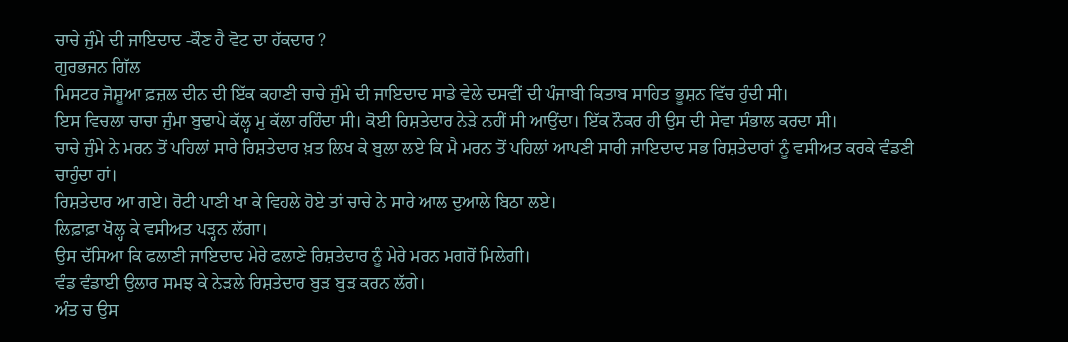ਚਾਚੇ ਜੁੰਮੇ ਦੀ ਜਾਇਦਾਦ -ਕੌਣ ਹੈ ਵੋਟ ਦਾ ਹੱਕਦਾਰ ?
ਗੁਰਭਜਨ ਗਿੱਲ
ਮਿਸਟਰ ਜੋਸ਼ੂਆ ਫ਼ਜ਼ਲ ਦੀਨ ਦੀ ਇੱਕ ਕਹਾਣੀ ਚਾਚੇ ਜੁੰਮੇ ਦੀ ਜਾਇਦਾਦ ਸਾਡੇ ਵੇਲੇ ਦਸਵੀਂ ਦੀ ਪੰਜਾਬੀ ਕਿਤਾਬ ਸਾਹਿਤ ਭੂਸ਼ਨ ਵਿੱਚ ਹੁੰਦੀ ਸੀ।
ਇਸ ਵਿਚਲਾ ਚਾਚਾ ਜੁੰਮਾ ਬੁਢਾਪੇ ਕੱਲ੍ਹ ਮੁ ਕੱਲਾ ਰਹਿੰਦਾ ਸੀ। ਕੋਈ ਰਿਸ਼ਤੇਦਾਰ ਨੇੜੇ ਨਹੀਂ ਸੀ ਆਉਂਦਾ। ਇੱਕ ਨੌਕਰ ਹੀ ਉਸ ਦੀ ਸੇਵਾ ਸੰਭਾਲ ਕਰਦਾ ਸੀ।
ਚਾਚੇ ਜੁੰਮੇ ਨੇ ਮਰਨ ਤੋਂ ਪਹਿਲਾਂ ਸਾਰੇ ਰਿਸ਼ਤੇਦਾਰ ਖ਼ਤ ਲਿਖ ਕੇ ਬੁਲਾ ਲਏ ਕਿ ਮੈ ਮਰਨ ਤੋਂ ਪਹਿਲਾਂ ਆਪਣੀ ਸਾਰੀ ਜਾਇਦਾਦ ਸਭ ਰਿਸ਼ਤੇਦਾਰਾਂ ਨੂੰ ਵਸੀਅਤ ਕਰਕੇ ਵੰਡਣੀ ਚਾਹੁੰਦਾ ਹਾਂ।
ਰਿਸ਼ਤੇਦਾਰ ਆ ਗਏ। ਰੋਟੀ ਪਾਣੀ ਖਾ ਕੇ ਵਿਹਲੇ ਹੋਏ ਤਾਂ ਚਾਚੇ ਨੇ ਸਾਰੇ ਆਲ ਦੁਆਲੇ ਬਿਠਾ ਲਏ।
ਲਿਫ਼ਾਫ਼ਾ ਖੋਲ੍ਹ ਕੇ ਵਸੀਅਤ ਪੜ੍ਹਨ ਲੱਗਾ।
ਉਸ ਦੱਸਿਆ ਕਿ ਫਲਾਣੀ ਜਾਇਦਾਦ ਮੇਰੇ ਫਲਾਣੇ ਰਿਸ਼ਤੇਦਾਰ ਨੂੰ ਮੇਰੇ ਮਰਨ ਮਗਰੋਂ ਮਿਲੇਗੀ।
ਵੰਡ ਵੰਡਾਈ ਉਲਾਰ ਸਮਝ ਕੇ ਨੇੜਲੇ ਰਿਸ਼ਤੇਦਾਰ ਬੁੜ ਬੁੜ ਕਰਨ ਲੱਗੇ।
ਅੰਤ ਚ ਉਸ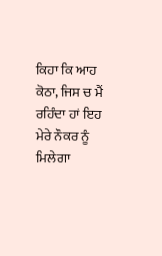ਕਿਹਾ ਕਿ ਆਹ ਕੋਠਾ, ਜਿਸ ਚ ਮੈਂ ਰਹਿੰਦਾ ਹਾਂ ਇਹ ਮੇਰੇ ਨੌਕਰ ਨੂੰ ਮਿਲੇਗਾ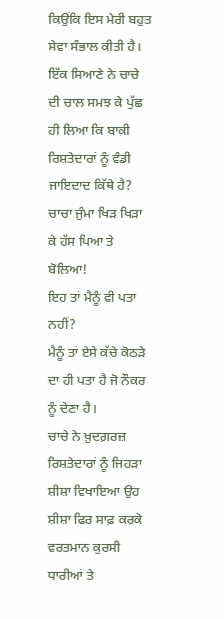ਕਿਉਂਕਿ ਇਸ ਮੇਰੀ ਬਹੁਤ ਸੇਵਾ ਸੰਭਾਲ ਕੀਤੀ ਹੈ।
ਇੱਕ ਸਿਆਣੇ ਨੇ ਚਾਚੇ ਦੀ ਚਾਲ ਸਮਝ ਕੇ ਪੁੱਛ ਹੀ ਲਿਆ ਕਿ ਬਾਕੀ ਰਿਸ਼ਤੇਦਾਰਾਂ ਨੂੰ ਵੰਡੀ ਜਾਇਦਾਦ ਕਿੱਥੇ ਹੈ?
ਚਾਚਾ ਜੁੰਮਾ ਖਿੜ ਖਿੜਾ ਕੇ ਹੱਸ ਪਿਆ ਤੇ ਬੋਲਿਆ!
ਇਹ ਤਾਂ ਮੈਨੂੰ ਵੀ ਪਤਾ ਨਹੀਂ?
ਮੈਨੂੰ ਤਾਂ ਏਸੇ ਕੱਚੇ ਕੋਠੜੇ ਦਾ ਹੀ ਪਤਾ ਹੈ ਜੋ ਨੌਕਰ ਨੂੰ ਦੇਣਾ ਹੈ।
ਚਾਚੇ ਨੇ ਖ਼ੁਦਗ਼ਰਜ਼ ਰਿਸ਼ਤੇਦਾਰਾਂ ਨੂੰ ਜਿਹੜਾ ਸ਼ੀਸ਼ਾ ਵਿਖਾਇਆ ਉਹ ਸ਼ੀਸ਼ਾ ਫਿਰ ਸਾਫ਼ ਕਰਕੇ ਵਰਤਮਾਨ ਕੁਰਸੀ ਧਾਰੀਆਂ ਤੇ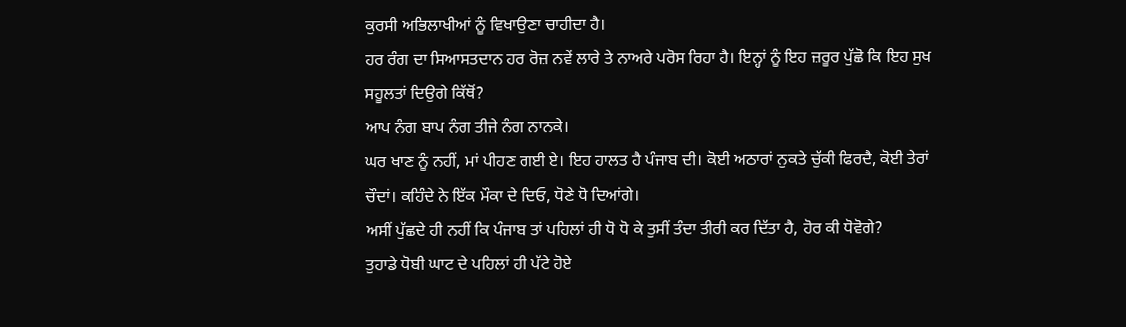ਕੁਰਸੀ ਅਭਿਲਾਖੀਆਂ ਨੂੰ ਵਿਖਾਉਣਾ ਚਾਹੀਦਾ ਹੈ।
ਹਰ ਰੰਗ ਦਾ ਸਿਆਸਤਦਾਨ ਹਰ ਰੋਜ਼ ਨਵੇਂ ਲਾਰੇ ਤੇ ਨਾਅਰੇ ਪਰੋਸ ਰਿਹਾ ਹੈ। ਇਨ੍ਹਾਂ ਨੂੰ ਇਹ ਜ਼ਰੂਰ ਪੁੱਛੋ ਕਿ ਇਹ ਸੁਖ ਸਹੂਲਤਾਂ ਦਿਉਗੇ ਕਿੱਥੋਂ?
ਆਪ ਨੰਗ ਬਾਪ ਨੰਗ ਤੀਜੇ ਨੰਗ ਨਾਨਕੇ।
ਘਰ ਖਾਣ ਨੂੰ ਨਹੀਂ, ਮਾਂ ਪੀਹਣ ਗਈ ਏ। ਇਹ ਹਾਲਤ ਹੈ ਪੰਜਾਬ ਦੀ। ਕੋਈ ਅਠਾਰਾਂ ਨੁਕਤੇ ਚੁੱਕੀ ਫਿਰਦੈ, ਕੋਈ ਤੇਰਾਂ ਚੌਦਾਂ। ਕਹਿੰਦੇ ਨੇ ਇੱਕ ਮੌਕਾ ਦੇ ਦਿਓ, ਧੋਣੇ ਧੋ ਦਿਆਂਗੇ।
ਅਸੀਂ ਪੁੱਛਦੇ ਹੀ ਨਹੀਂ ਕਿ ਪੰਜਾਬ ਤਾਂ ਪਹਿਲਾਂ ਹੀ ਧੋ ਧੋ ਕੇ ਤੁਸੀਂ ਤੰਦਾ ਤੀਰੀ ਕਰ ਦਿੱਤਾ ਹੈ, ਹੋਰ ਕੀ ਧੋਵੋਗੇ?
ਤੁਹਾਡੇ ਧੋਬੀ ਘਾਟ ਦੇ ਪਹਿਲਾਂ ਹੀ ਪੱਟੇ ਹੋਏ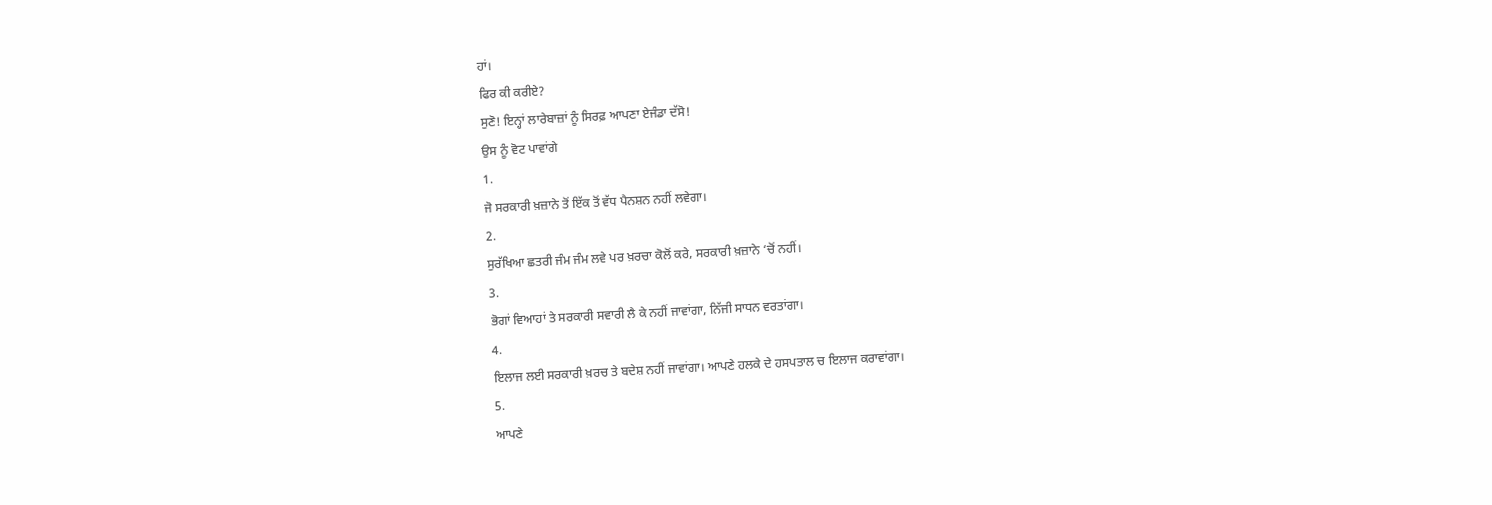ਹਾਂ।
ਫਿਰ ਕੀ ਕਰੀਏ?
ਸੁਣੋ! ਇਨ੍ਹਾਂ ਲਾਰੇਬਾਜ਼ਾਂ ਨੂੰ ਸਿਰਫ਼ ਆਪਣਾ ਏਜੰਡਾ ਦੱਸੋ!
ਉਸ ਨੂੰ ਵੋਟ ਪਾਵਾਂਗੇ
1.
ਜੋ ਸਰਕਾਰੀ ਖ਼ਜ਼ਾਨੇ ਤੋਂ ਇੱਕ ਤੋਂ ਵੱਧ ਪੈਨਸ਼ਨ ਨਹੀਂ ਲਵੇਗਾ।
2.
ਸੁਰੱਖਿਆ ਛਤਰੀ ਜੰਮ ਜੰਮ ਲਵੇ ਪਰ ਖ਼ਰਚਾ ਕੋਲੋਂ ਕਰੇ, ਸਰਕਾਰੀ ਖ਼ਜ਼ਾਨੇ ‘ਚੋਂ ਨਹੀਂ।
3.
ਭੋਗਾਂ ਵਿਆਹਾਂ ਤੇ ਸਰਕਾਰੀ ਸਵਾਰੀ ਲੈ ਕੇ ਨਹੀਂ ਜਾਵਾਂਗਾ, ਨਿੱਜੀ ਸਾਧਨ ਵਰਤਾਂਗਾ।
4.
ਇਲਾਜ ਲਈ ਸਰਕਾਰੀ ਖ਼ਰਚ ਤੇ ਬਦੇਸ਼ ਨਹੀਂ ਜਾਵਾਂਗਾ। ਆਪਣੇ ਹਲਕੇ ਦੇ ਹਸਪਤਾਲ ਚ ਇਲਾਜ ਕਰਾਵਾਂਗਾ।
5.
ਆਪਣੇ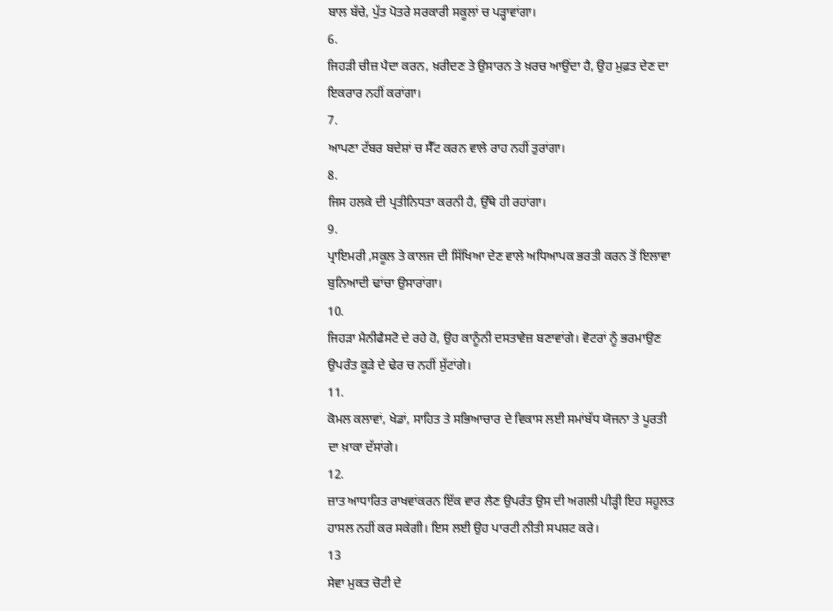ਬਾਲ ਬੱਚੇ, ਪੁੱਤ ਪੋਤਰੇ ਸਰਕਾਰੀ ਸਕੂਲਾਂ ਚ ਪੜ੍ਹਾਵਾਂਗਾ।
6.
ਜਿਹੜੀ ਚੀਜ਼ ਪੈਦਾ ਕਰਨ, ਖ਼ਰੀਦਣ ਤੇ ਉਸਾਰਨ ਤੇ ਖ਼ਰਚ ਆਉਂਦਾ ਹੈ, ਉਹ ਮੁਫ਼ਤ ਦੇਣ ਦਾ ਇਕਰਾਰ ਨਹੀਂ ਕਰਾਂਗਾ।
7.
ਆਪਣਾ ਟੱਬਰ ਬਦੇਸ਼ਾਂ ਚ ਸੈੱਟ ਕਰਨ ਵਾਲੇ ਰਾਹ ਨਹੀਂ ਤੁਰਾਂਗਾ।
8.
ਜਿਸ ਹਲਕੇ ਦੀ ਪ੍ਰਤੀਨਿਧਤਾ ਕਰਨੀ ਹੈ, ਉੱਥੇ ਹੀ ਰਹਾਂਗਾ।
9.
ਪ੍ਰਾਇਮਰੀ ,ਸਕੂਲ ਤੇ ਕਾਲਜ ਦੀ ਸਿੱਖਿਆ ਦੇਣ ਵਾਲੇ ਅਧਿਆਪਕ ਭਰਤੀ ਕਰਨ ਤੋਂ ਇਲਾਵਾ ਬੁਨਿਆਦੀ ਢਾਂਚਾ ਉਸਾਰਾਂਗਾ।
10.
ਜਿਹੜਾ ਮੈਨੀਫੈਸਟੋ ਦੇ ਰਹੇ ਹੋ, ਉਹ ਕਾਨੂੰਨੀ ਦਸਤਾਵੇਜ਼ ਬਣਾਵਾਂਗੇ। ਵੋਟਰਾਂ ਨੂੰ ਭਰਮਾਉਣ ਉਪਰੰਤ ਕੂੜੇ ਦੇ ਢੇਰ ਚ ਨਹੀਂ ਸੁੱਟਾਂਗੇ।
11.
ਕੋਮਲ ਕਲਾਵਾਂ, ਖੇਡਾਂ, ਸਾਹਿਤ ਤੇ ਸਭਿਆਚਾਰ ਦੇ ਵਿਕਾਸ ਲਈ ਸਮਾਂਬੱਧ ਯੋਜਨਾ ਤੇ ਪੂਰਤੀ ਦਾ ਖ਼ਾਕਾ ਦੱਸਾਂਗੇ।
12.
ਜ਼ਾਤ ਆਧਾਰਿਤ ਰਾਖਵਾਂਕਰਨ ਇੱਕ ਵਾਰ ਲੈਣ ਉਪਰੰਤ ਉਸ ਦੀ ਅਗਲੀ ਪੀੜ੍ਹੀ ਇਹ ਸਹੂਲਤ ਹਾਸਲ ਨਹੀਂ ਕਰ ਸਕੇਗੀ। ਇਸ ਲਈ ਉਹ ਪਾਰਟੀ ਨੀਤੀ ਸਪਸ਼ਟ ਕਰੇ।
13
ਸੇਵਾ ਮੁਕਤ ਚੋਟੀ ਦੇ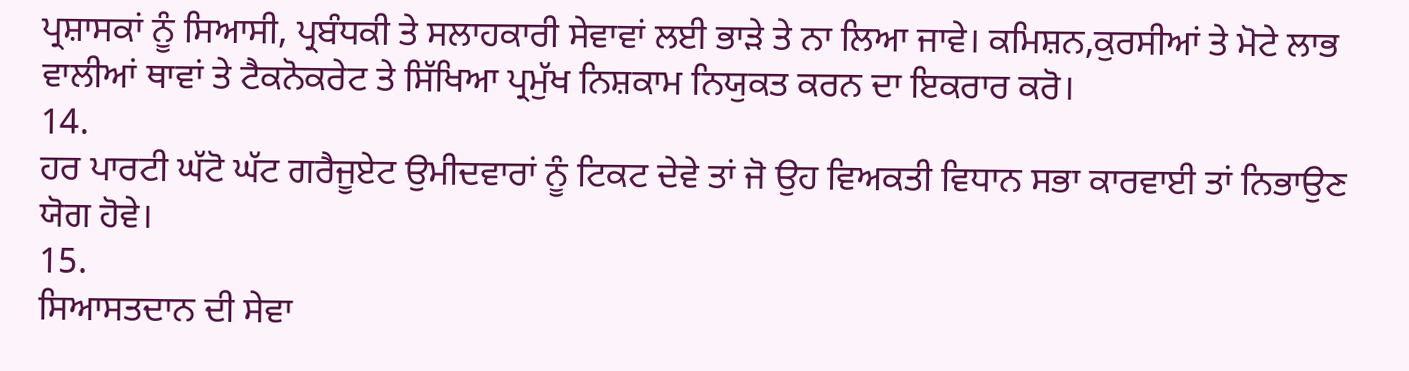ਪ੍ਰਸ਼ਾਸਕਾਂ ਨੂੰ ਸਿਆਸੀ, ਪ੍ਰਬੰਧਕੀ ਤੇ ਸਲਾਹਕਾਰੀ ਸੇਵਾਵਾਂ ਲਈ ਭਾੜੇ ਤੇ ਨਾ ਲਿਆ ਜਾਵੇ। ਕਮਿਸ਼ਨ,ਕੁਰਸੀਆਂ ਤੇ ਮੋਟੇ ਲਾਭ ਵਾਲੀਆਂ ਥਾਵਾਂ ਤੇ ਟੈਕਨੋਕਰੇਟ ਤੇ ਸਿੱਖਿਆ ਪ੍ਰਮੁੱਖ ਨਿਸ਼ਕਾਮ ਨਿਯੁਕਤ ਕਰਨ ਦਾ ਇਕਰਾਰ ਕਰੋ।
14.
ਹਰ ਪਾਰਟੀ ਘੱਟੋ ਘੱਟ ਗਰੈਜੂਏਟ ਉਮੀਦਵਾਰਾਂ ਨੂੰ ਟਿਕਟ ਦੇਵੇ ਤਾਂ ਜੋ ਉਹ ਵਿਅਕਤੀ ਵਿਧਾਨ ਸਭਾ ਕਾਰਵਾਈ ਤਾਂ ਨਿਭਾਉਣ ਯੋਗ ਹੋਵੇ।
15.
ਸਿਆਸਤਦਾਨ ਦੀ ਸੇਵਾ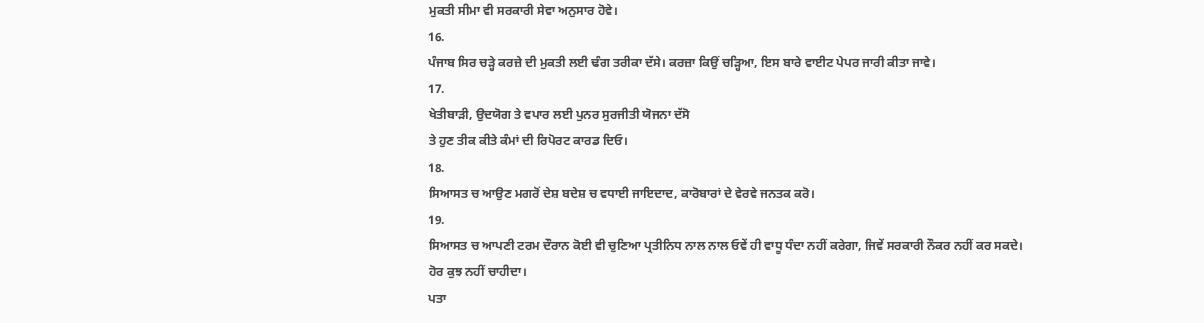ਮੁਕਤੀ ਸੀਮਾ ਵੀ ਸਰਕਾਰੀ ਸੇਵਾ ਅਨੁਸਾਰ ਹੋਵੇ।
16.
ਪੰਜਾਬ ਸਿਰ ਚੜ੍ਹੇ ਕਰਜ਼ੇ ਦੀ ਮੁਕਤੀ ਲਈ ਢੰਗ ਤਰੀਕਾ ਦੱਸੇ। ਕਰਜ਼ਾ ਕਿਉਂ ਚੜ੍ਹਿਆ, ਇਸ ਬਾਰੇ ਵਾਈਟ ਪੇਪਰ ਜਾਰੀ ਕੀਤਾ ਜਾਵੇ।
17.
ਖੇਤੀਬਾੜੀ, ਉਦਯੋਗ ਤੇ ਵਪਾਰ ਲਈ ਪੁਨਰ ਸੁਰਜੀਤੀ ਯੋਜਨਾ ਦੱਸੋ
ਤੇ ਹੁਣ ਤੀਕ ਕੀਤੇ ਕੰਮਾਂ ਦੀ ਰਿਪੋਰਟ ਕਾਰਡ ਦਿਓ।
18.
ਸਿਆਸਤ ਚ ਆਉਣ ਮਗਰੋਂ ਦੇਸ਼ ਬਦੇਸ਼ ਚ ਵਧਾਈ ਜਾਇਦਾਦ, ਕਾਰੋਬਾਰਾਂ ਦੇ ਵੇਰਵੇ ਜਨਤਕ ਕਰੋ।
19.
ਸਿਆਸਤ ਚ ਆਪਣੀ ਟਰਮ ਦੌਰਾਨ ਕੋਈ ਵੀ ਚੁਣਿਆ ਪ੍ਰਤੀਨਿਧ ਨਾਲ ਨਾਲ ਓਵੇਂ ਹੀ ਵਾਧੂ ਧੰਦਾ ਨਹੀਂ ਕਰੇਗਾ, ਜਿਵੇਂ ਸਰਕਾਰੀ ਨੌਕਰ ਨਹੀਂ ਕਰ ਸਕਦੇ।
ਹੋਰ ਕੁਝ ਨਹੀਂ ਚਾਹੀਦਾ।
ਪਤਾ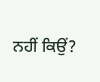ਨਹੀਂ ਕਿਉਂ?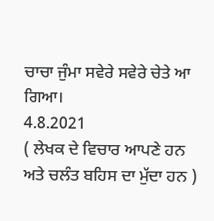ਚਾਚਾ ਜੁੰਮਾ ਸਵੇਰੇ ਸਵੇਰੇ ਚੇਤੇ ਆ ਗਿਆ।
4.8.2021
( ਲੇਖਕ ਦੇ ਵਿਚਾਰ ਆਪਣੇ ਹਨ ਅਤੇ ਚਲੰਤ ਬਹਿਸ ਦਾ ਮੁੱਦਾ ਹਨ )